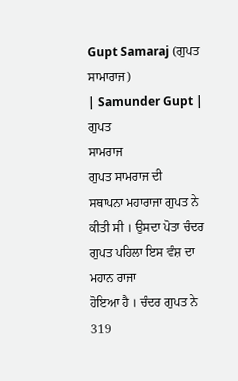Gupt Samaraj (ਗੁਪਤ ਸਾਮਾਰਾਜ)
| Samunder Gupt |
ਗੁਪਤ
ਸਾਮਰਾਜ
ਗੁਪਤ ਸਾਮਰਾਜ ਦੀ
ਸਥਾਪਨਾ ਮਹਾਰਾਜਾ ਗੁਪਤ ਨੇ ਕੀਤੀ ਸੀ । ਉਸਦਾ ਪੋਤਾ ਚੰਦਰ ਗੁਪਤ ਪਹਿਲਾ ਇਸ ਵੰਸ਼ ਦਾ ਮਹਾਨ ਰਾਜਾ
ਹੋਇਆ ਹੈ । ਚੰਦਰ ਗੁਪਤ ਨੇ 319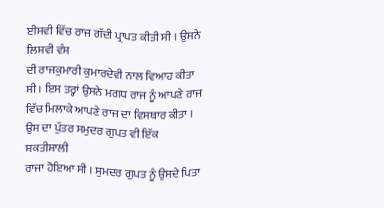ਈਸਵੀ ਵਿੱਚ ਰਾਜ ਗੱਦੀ ਪ੍ਰਾਪਤ ਕੀਤੀ ਸੀ । ਉਸਨੇ ਲਿਸ਼ਵੀ ਵੰਸ਼
ਦੀ ਰਾਜਕੁਮਾਰੀ ਕੁਮਾਰਦੇਵੀ ਨਾਲ ਵਿਆਹ ਕੀਤਾ ਸੀ । ਇਸ ਤਰ੍ਹਾਂ ਉਸਨੇ ਮਗਧ ਰਾਜ ਨੂੰ ਆਪਣੇ ਰਾਜ
ਵਿੱਚ ਮਿਲਾਕੇ ਆਪਣੇ ਰਾਜ ਦਾ ਵਿਸਥਾਰ ਕੀਤਾ । ਉਸ ਦਾ ਪੁੱਤਰ ਸਮੁਦਰ ਗੁਪਤ ਵੀ ਇੱਕ ਸ਼ਕਤੀਸ਼ਾਲੀ
ਰਾਜਾ ਹੋਇਆ ਸੀ । ਸੁਮਦਰ ਗੁਪਤ ਨੂੰ ਉਸਦੇ ਪਿਤਾ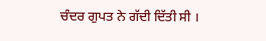ਚੰਦਰ ਗੁਪਤ ਨੇ ਗੱਦੀ ਦਿੱਤੀ ਸੀ ।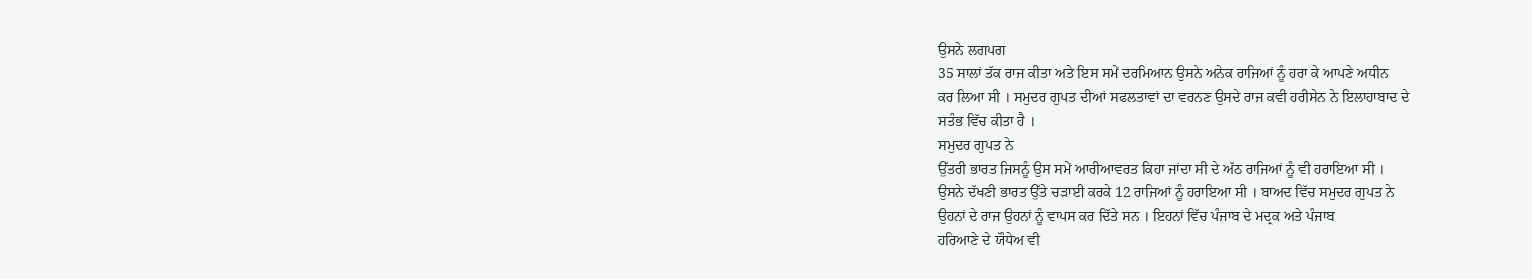ਉਸਨੇ ਲਗਪਗ
35 ਸਾਲਾਂ ਤੱਕ ਰਾਜ ਕੀਤਾ ਅਤੇ ਇਸ ਸਮੇਂ ਦਰਮਿਆਨ ਉਸਨੇ ਅਨੇਕ ਰਾਜਿਆਂ ਨੂੰ ਹਰਾ ਕੇ ਆਪਣੇ ਅਧੀਨ
ਕਰ ਲਿਆ ਸੀ । ਸਮੁਦਰ ਗੁਪਤ ਦੀਆਂ ਸਫਲਤਾਵਾਂ ਦਾ ਵਰਨਣ ਉਸਦੇ ਰਾਜ ਕਵੀ ਹਰੀਸੇਨ ਨੇ ਇਲਾਹਾਬਾਦ ਦੇ
ਸਤੰਭ ਵਿੱਚ ਕੀਤਾ ਹੈ ।
ਸਮੁਦਰ ਗੁਪਤ ਨੇ
ਉੱਤਰੀ ਭਾਰਤ ਜਿਸਨੂੰ ਉਸ ਸਮੇਂ ਆਰੀਆਵਰਤ ਕਿਹਾ ਜਾਂਦਾ ਸੀ ਦੇ ਅੱਠ ਰਾਜਿਆਂ ਨੂੰ ਵੀ ਹਰਾਇਆ ਸੀ ।
ਉਸਨੇ ਦੱਖਣੀ ਭਾਰਤ ਉੱਤੇ ਚੜਾਈ ਕਰਕੇ 12 ਰਾਜਿਆਂ ਨੂੰ ਹਰਾਇਆ ਸੀ । ਬਾਅਦ ਵਿੱਚ ਸਮੁਦਰ ਗੁਪਤ ਨੇ
ਉਹਨਾਂ ਦੇ ਰਾਜ ਉਹਨਾਂ ਨੂੰ ਵਾਪਸ ਕਰ ਦਿੱਤੇ ਸਨ । ਇਹਨਾਂ ਵਿੱਚ ਪੰਜਾਬ ਦੇ ਮਦ੍ਰਕ ਅਤੇ ਪੰਜਾਬ
ਹਰਿਆਣੇ ਦੇ ਯੌਧੇਅ ਵੀ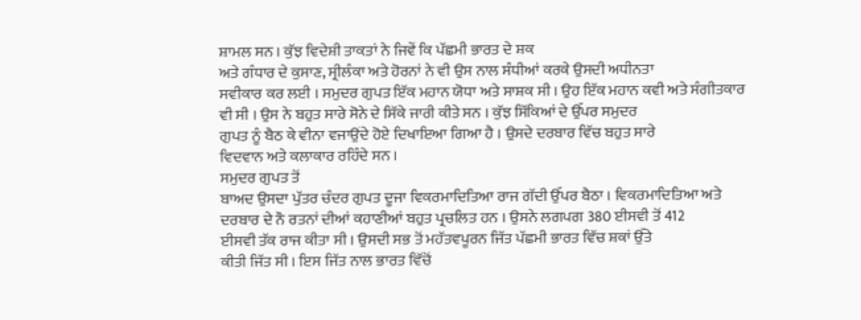ਸ਼ਾਮਲ ਸਨ । ਕੁੱਝ ਵਿਦੇਸ਼ੀ ਤਾਕਤਾਂ ਨੇ ਜਿਵੇਂ ਕਿ ਪੱਛਮੀ ਭਾਰਤ ਦੇ ਸ਼ਕ
ਅਤੇ ਗੰਧਾਰ ਦੇ ਕੁਸਾਣ, ਸ੍ਰੀਲੰਕਾ ਅਤੇ ਹੋਰਨਾਂ ਨੇ ਵੀ ਉਸ ਨਾਲ ਸੰਧੀਆਂ ਕਰਕੇ ਉਸਦੀ ਅਧੀਨਤਾ
ਸਵੀਕਾਰ ਕਰ ਲਈ । ਸਮੁਦਰ ਗੁਪਤ ਇੱਕ ਮਹਾਨ ਯੋਧਾ ਅਤੇ ਸਾਸ਼ਕ ਸੀ । ਉਹ ਇੱਕ ਮਹਾਨ ਕਵੀ ਅਤੇ ਸੰਗੀਤਕਾਰ
ਵੀ ਸੀ । ਉਸ ਨੇ ਬਹੁਤ ਸਾਰੇ ਸੋਨੇ ਦੇ ਸਿੱਕੇ ਜਾਰੀ ਕੀਤੇ ਸਨ । ਕੁੱਝ ਸਿੱਕਿਆਂ ਦੇ ਉੱਪਰ ਸਮੁਦਰ
ਗੁਪਤ ਨੂੰ ਬੈਠ ਕੇ ਵੀਨਾ ਵਜਾਉਂਦੇ ਹੋਏ ਦਿਖਾਇਆ ਗਿਆ ਹੈ । ਉਸਦੇ ਦਰਬਾਰ ਵਿੱਚ ਬਹੁਤ ਸਾਰੇ
ਵਿਦਵਾਨ ਅਤੇ ਕਲਾਕਾਰ ਰਹਿੰਦੇ ਸਨ ।
ਸਮੁਦਰ ਗੁਪਤ ਤੋਂ
ਬਾਅਦ ਉਸਦਾ ਪੁੱਤਰ ਚੰਦਰ ਗੁਪਤ ਦੂਜਾ ਵਿਕਰਮਾਦਿਤਿਆ ਰਾਜ ਗੱਦੀ ਉੱਪਰ ਬੈਠਾ । ਵਿਕਰਮਾਦਿਤਿਆ ਅਤੇ
ਦਰਬਾਰ ਦੇ ਨੌ ਰਤਨਾਂ ਦੀਆਂ ਕਹਾਣੀਆਂ ਬਹੁਤ ਪ੍ਰਚਲਿਤ ਹਨ । ਉਸਨੇ ਲਗਪਗ 380 ਈਸਵੀ ਤੋਂ 412
ਈਸਵੀ ਤੱਕ ਰਾਜ ਕੀਤਾ ਸੀ । ਉਸਦੀ ਸਭ ਤੋਂ ਮਹੱਤਵਪੂਰਨ ਜਿੱਤ ਪੱਛਮੀ ਭਾਰਤ ਵਿੱਚ ਸ਼ਕਾਂ ਉੱਤੇ
ਕੀਤੀ ਜਿੱਤ ਸੀ । ਇਸ ਜਿੱਤ ਨਾਲ ਭਾਰਤ ਵਿੱਚੋਂ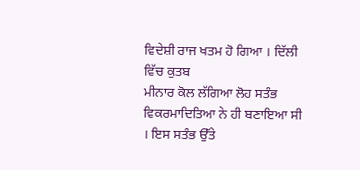ਵਿਦੇਸ਼ੀ ਰਾਜ ਖਤਮ ਹੋ ਗਿਆ । ਦਿੱਲੀ ਵਿੱਚ ਕੁਤਬ
ਮੀਨਾਰ ਕੋਲ ਲੱਗਿਆ ਲੋਹ ਸਤੰਭ ਵਿਕਰਮਾਦਿਤਿਆ ਨੇ ਹੀ ਬਣਾਇਆ ਸੀ । ਇਸ ਸਤੰਭ ਉੱਤੇ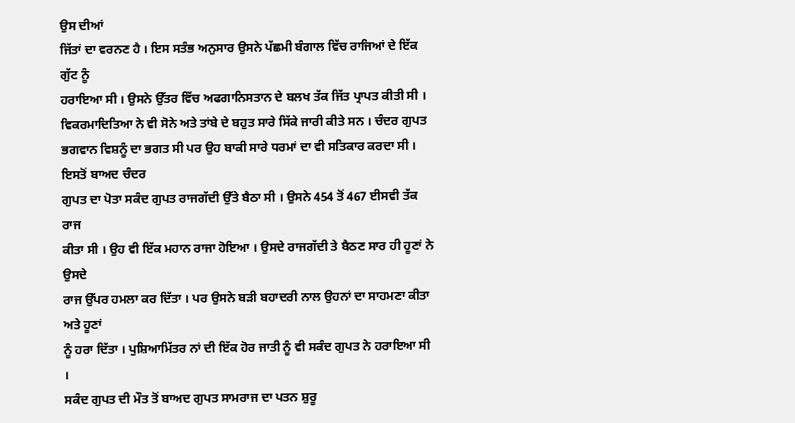ਉਸ ਦੀਆਂ
ਜਿੱਤਾਂ ਦਾ ਵਰਨਣ ਹੈ । ਇਸ ਸਤੰਭ ਅਨੁਸਾਰ ਉਸਨੇ ਪੱਛਮੀ ਬੰਗਾਲ ਵਿੱਚ ਰਾਜਿਆਂ ਦੇ ਇੱਕ ਗੁੱਟ ਨੂੰ
ਹਰਾਇਆ ਸੀ । ਉਸਨੇ ਉੱਤਰ ਵਿੱਚ ਅਫਗਾਨਿਸਤਾਨ ਦੇ ਬਲਖ ਤੱਕ ਜਿੱਤ ਪ੍ਰਾਪਤ ਕੀਤੀ ਸੀ ।
ਵਿਕਰਮਾਦਿਤਿਆ ਨੇ ਵੀ ਸੋਨੇ ਅਤੇ ਤਾਂਬੇ ਦੇ ਬਹੁਤ ਸਾਰੇ ਸਿੱਕੇ ਜਾਰੀ ਕੀਤੇ ਸਨ । ਚੰਦਰ ਗੁਪਤ
ਭਗਵਾਨ ਵਿਸ਼ਨੂੰ ਦਾ ਭਗਤ ਸੀ ਪਰ ਉਹ ਬਾਕੀ ਸਾਰੇ ਧਰਮਾਂ ਦਾ ਵੀ ਸਤਿਕਾਰ ਕਰਦਾ ਸੀ ।
ਇਸਤੋਂ ਬਾਅਦ ਚੰਦਰ
ਗੁਪਤ ਦਾ ਪੋਤਾ ਸਕੰਦ ਗੁਪਤ ਰਾਜਗੱਦੀ ਉੱਤੇ ਬੈਠਾ ਸੀ । ਉਸਨੇ 454 ਤੋਂ 467 ਈਸਵੀ ਤੱਕ ਰਾਜ
ਕੀਤਾ ਸੀ । ਉਹ ਵੀ ਇੱਕ ਮਹਾਨ ਰਾਜਾ ਹੋਇਆ । ਉਸਦੇ ਰਾਜਗੱਦੀ ਤੇ ਬੈਠਣ ਸਾਰ ਹੀ ਹੂਣਾਂ ਨੇ ਉਸਦੇ
ਰਾਜ ਉੱਪਰ ਹਮਲਾ ਕਰ ਦਿੱਤਾ । ਪਰ ਉਸਨੇ ਬੜੀ ਬਹਾਦਰੀ ਨਾਲ ਉਹਨਾਂ ਦਾ ਸਾਹਮਣਾ ਕੀਤਾ ਅਤੇ ਹੂਣਾਂ
ਨੂੰ ਹਰਾ ਦਿੱਤਾ । ਪੁਸ਼ਿਆਮਿੱਤਰ ਨਾਂ ਦੀ ਇੱਕ ਹੋਰ ਜਾਤੀ ਨੂੰ ਵੀ ਸਕੰਦ ਗੁਪਤ ਨੇ ਹਰਾਇਆ ਸੀ ।
ਸਕੰਦ ਗੁਪਤ ਦੀ ਮੌਤ ਤੋਂ ਬਾਅਦ ਗੁਪਤ ਸਾਮਰਾਜ ਦਾ ਪਤਨ ਸ਼ੁਰੂ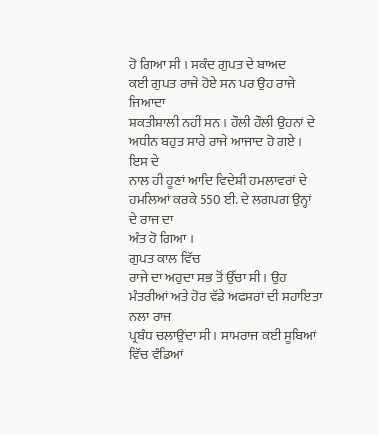ਹੋ ਗਿਆ ਸੀ । ਸਕੰਦ ਗੁਪਤ ਦੇ ਬਾਅਦ
ਕਈ ਗੁਪਤ ਰਾਜੇ ਹੋਏ ਸਨ ਪਰ ਉਹ ਰਾਜੇ ਜਿਆਦਾ
ਸ਼ਕਤੀਸ਼ਾਲੀ ਨਹੀਂ ਸਨ । ਹੌਲੀ ਹੌਲੀ ਉਹਨਾਂ ਦੇ ਅਧੀਨ ਬਹੁਤ ਸਾਰੇ ਰਾਜੇ ਆਜਾਦ ਹੋ ਗਏ । ਇਸ ਦੇ
ਨਾਲ ਹੀ ਹੂਣਾਂ ਆਦਿ ਵਿਦੇਸ਼ੀ ਹਮਲਾਵਰਾਂ ਦੇ ਹਮਲਿਆਂ ਕਰਕੇ 550 ਈ. ਦੇ ਲਗਪਗ ਉਨ੍ਹਾਂ ਦੇ ਰਾਜ ਦਾ
ਅੰਤ ਹੋ ਗਿਆ ।
ਗੁਪਤ ਕਾਲ ਵਿੱਚ
ਰਾਜੇ ਦਾ ਅਹੁਦਾ ਸਭ ਤੋਂ ਉੱਚਾ ਸੀ । ਉਹ ਮੰਤਰੀਆਂ ਅਤੇ ਹੋਰ ਵੱਡੇ ਅਫਸਰਾਂ ਦੀ ਸਹਾਇਤਾ ਨਲਾ ਰਾਜ
ਪ੍ਰਬੰਧ ਚਲਾਉਂਦਾ ਸੀ । ਸਾਮਰਾਜ ਕਈ ਸੂਬਿਆਂ ਵਿੱਚ ਵੰਡਿਆਂ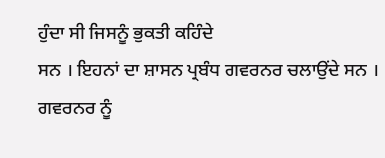ਹੁੰਦਾ ਸੀ ਜਿਸਨੂੰ ਭੁਕਤੀ ਕਹਿੰਦੇ
ਸਨ । ਇਹਨਾਂ ਦਾ ਸ਼ਾਸਨ ਪ੍ਰਬੰਧ ਗਵਰਨਰ ਚਲਾਉਂਦੇ ਸਨ । ਗਵਰਨਰ ਨੂੰ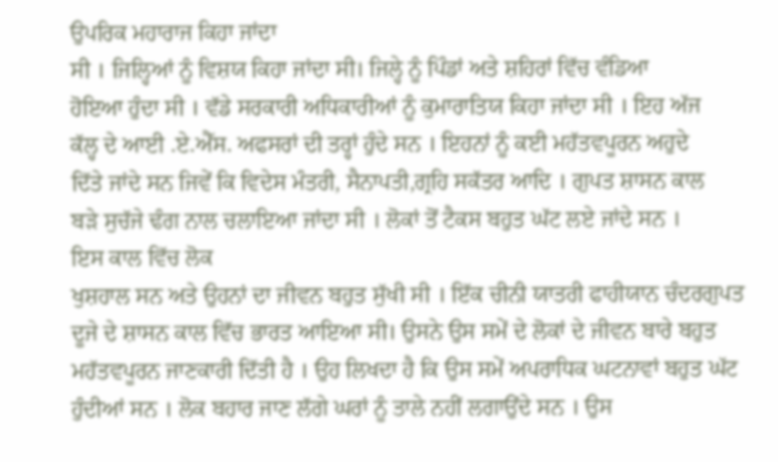ਉਪਰਿਕ ਮਹਾਰਾਜ ਕਿਹਾ ਜਾਂਦਾ
ਸੀ । ਜਿਲ੍ਹਿਆਂ ਨੂੰ ਵਿਸ਼ਯ ਕਿਹਾ ਜਾਂਦਾ ਸੀ। ਜਿਲ੍ਹੇ ਨੂੰ ਪਿੰਡਾਂ ਅਤੇ ਸ਼ਹਿਰਾਂ ਵਿੱਚ ਵੰਡਿਆ
ਹੋਇਆ ਹੁੰਦਾ ਸੀ । ਵੱਡੇ ਸਰਕਾਰੀ ਅਧਿਕਾਰੀਆਂ ਨੂੰ ਕੁਮਾਰਾਤਿਯ ਕਿਹਾ ਜਾਂਦਾ ਸੀ । ਇਹ ਅੱਜ
ਕੱਲ੍ਹ ਦੇ ਆਈ .ਏ.ਐੱਸ. ਅਫਸਰਾਂ ਦੀ ਤਰ੍ਹਾਂ ਹੁੰਦੇ ਸਨ । ਇਹਨਾਂ ਨੂੰ ਕਈ ਮਹੱਤਵਪੂਰਨ ਅਹੁਦੇ
ਦਿੱਤੇ ਜਾਂਦੇ ਸਨ ਜਿਵੇਂ ਕਿ ਵਿਦੇਸ ਮੰਤਰੀ, ਸੈਨਾਪਤੀ,ਗ੍ਰਹਿ ਸਕੱਤਰ ਆਦਿ । ਗੁਪਤ ਸ਼ਾਸਨ ਕਾਲ
ਬੜੇ ਸੁਚੱਜੇ ਢੰਗ ਨਾਲ ਚਲਾਇਆ ਜਾਂਦਾ ਸੀ । ਲੋਕਾਂ ਤੋਂ ਟੈਕਸ ਬਹੁਤ ਘੱਟ ਲਏ ਜਾਂਦੇ ਸਨ ।
ਇਸ ਕਾਲ ਵਿੱਚ ਲੋਕ
ਖੁਸ਼ਹਾਲ ਸਨ ਅਤੇ ਉਹਨਾਂ ਦਾ ਜੀਵਨ ਬਹੁਤ ਸੁੱਖੀ ਸੀ । ਇੱਕ ਚੀਨੀ ਯਾਤਰੀ ਫਾਹੀਯਾਨ ਚੰਦਰਗੁਪਤ
ਦੂਜੇ ਦੇ ਸ਼ਾਸਨ ਕਾਲ ਵਿੱਚ ਭਾਰਤ ਆਇਆ ਸੀ। ਉਸਨੇ ਉਸ ਸਮੇਂ ਦੇ ਲੋਕਾਂ ਦੇ ਜੀਵਨ ਬਾਰੇ ਬਹੁਤ
ਮਹੱਤਵਪੂਰਨ ਜਾਣਕਾਰੀ ਦਿੱਤੀ ਹੈ । ਉਹ ਲਿਖਦਾ ਹੈ ਕਿ ਉਸ ਸਮੇਂ ਅਪਰਾਧਿਕ ਘਟਨਾਵਾਂ ਬਹੁਤ ਘੱਟ
ਹੁੰਦੀਆਂ ਸਨ । ਲੋਕ ਬਹਾਰ ਜਾਣ ਲੱਗੇ ਘਰਾਂ ਨੂੰ ਤਾਲੇ ਨਹੀਂ ਲਗਾਉਂਦੇ ਸਨ । ਉਸ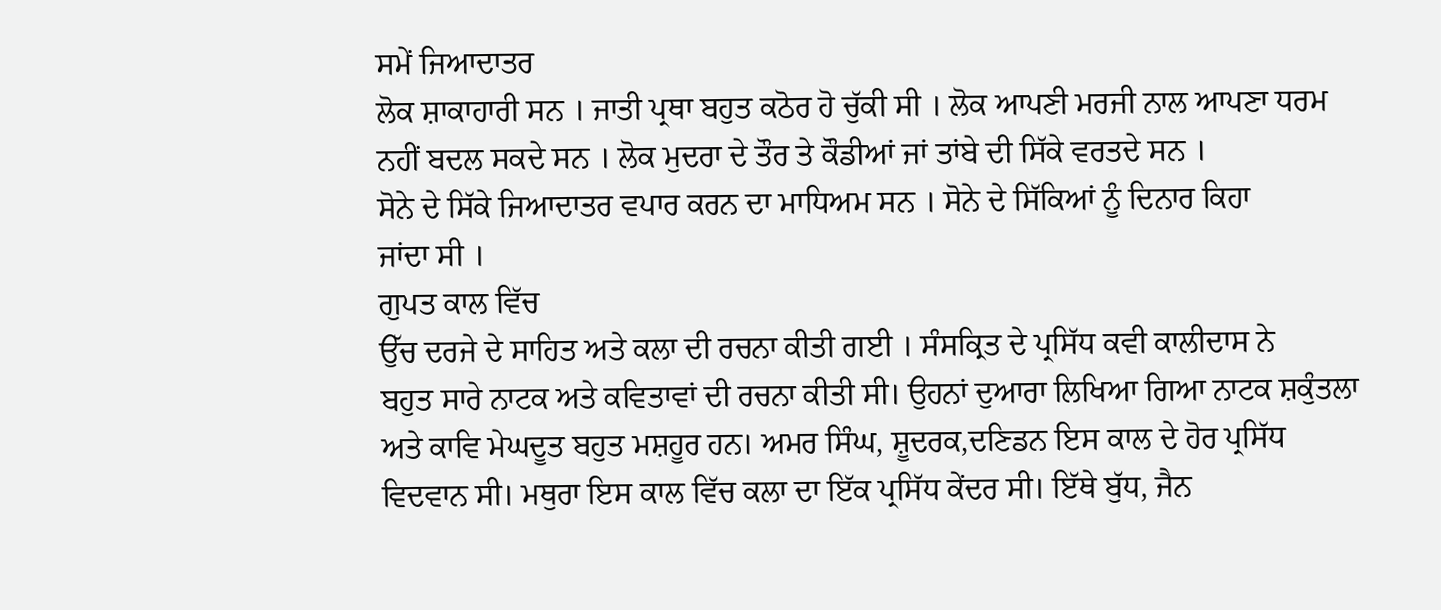ਸਮੇਂ ਜਿਆਦਾਤਰ
ਲੋਕ ਸ਼ਾਕਾਹਾਰੀ ਸਨ । ਜਾਤੀ ਪ੍ਰਥਾ ਬਹੁਤ ਕਠੋਰ ਹੋ ਚੁੱਕੀ ਸੀ । ਲੋਕ ਆਪਣੀ ਮਰਜੀ ਨਾਲ ਆਪਣਾ ਧਰਮ
ਨਹੀਂ ਬਦਲ ਸਕਦੇ ਸਨ । ਲੋਕ ਮੁਦਰਾ ਦੇ ਤੌਰ ਤੇ ਕੌਡੀਆਂ ਜਾਂ ਤਾਂਬੇ ਦੀ ਸਿੱਕੇ ਵਰਤਦੇ ਸਨ ।
ਸੋਨੇ ਦੇ ਸਿੱਕੇ ਜਿਆਦਾਤਰ ਵਪਾਰ ਕਰਨ ਦਾ ਮਾਧਿਅਮ ਸਨ । ਸੋਨੇ ਦੇ ਸਿੱਕਿਆਂ ਨੂੰ ਦਿਨਾਰ ਕਿਹਾ
ਜਾਂਦਾ ਸੀ ।
ਗੁਪਤ ਕਾਲ ਵਿੱਚ
ਉੱਚ ਦਰਜੇ ਦੇ ਸਾਹਿਤ ਅਤੇ ਕਲਾ ਦੀ ਰਚਨਾ ਕੀਤੀ ਗਈ । ਸੰਸਕ੍ਰਿਤ ਦੇ ਪ੍ਰਸਿੱਧ ਕਵੀ ਕਾਲੀਦਾਸ ਨੇ
ਬਹੁਤ ਸਾਰੇ ਨਾਟਕ ਅਤੇ ਕਵਿਤਾਵਾਂ ਦੀ ਰਚਨਾ ਕੀਤੀ ਸੀ। ਉਹਨਾਂ ਦੁਆਰਾ ਲਿਖਿਆ ਗਿਆ ਨਾਟਕ ਸ਼ਕੁੰਤਲਾ
ਅਤੇ ਕਾਵਿ ਮੇਘਦੂਤ ਬਹੁਤ ਮਸ਼ਹੂਰ ਹਨ। ਅਮਰ ਸਿੰਘ, ਸ਼ੂਦਰਕ,ਦਣਿਡਨ ਇਸ ਕਾਲ ਦੇ ਹੋਰ ਪ੍ਰਸਿੱਧ
ਵਿਦਵਾਨ ਸੀ। ਮਥੁਰਾ ਇਸ ਕਾਲ ਵਿੱਚ ਕਲਾ ਦਾ ਇੱਕ ਪ੍ਰਸਿੱਧ ਕੇਂਦਰ ਸੀ। ਇੱਥੇ ਬੁੱਧ, ਜੈਨ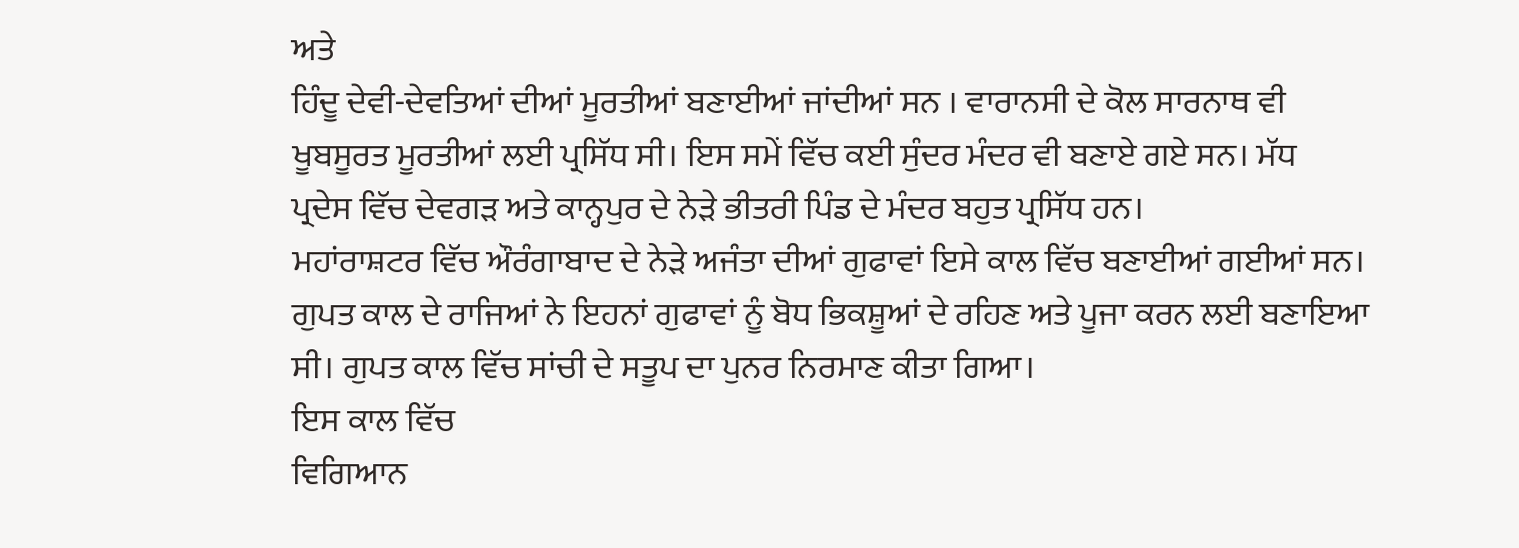ਅਤੇ
ਹਿੰਦੂ ਦੇਵੀ-ਦੇਵਤਿਆਂ ਦੀਆਂ ਮੂਰਤੀਆਂ ਬਣਾਈਆਂ ਜਾਂਦੀਆਂ ਸਨ । ਵਾਰਾਨਸੀ ਦੇ ਕੋਲ ਸਾਰਨਾਥ ਵੀ
ਖੂਬਸੂਰਤ ਮੂਰਤੀਆਂ ਲਈ ਪ੍ਰਸਿੱਧ ਸੀ। ਇਸ ਸਮੇਂ ਵਿੱਚ ਕਈ ਸੁੰਦਰ ਮੰਦਰ ਵੀ ਬਣਾਏ ਗਏ ਸਨ। ਮੱਧ
ਪ੍ਰਦੇਸ ਵਿੱਚ ਦੇਵਗੜ ਅਤੇ ਕਾਨ੍ਹਪੁਰ ਦੇ ਨੇੜੇ ਭੀਤਰੀ ਪਿੰਡ ਦੇ ਮੰਦਰ ਬਹੁਤ ਪ੍ਰਸਿੱਧ ਹਨ।
ਮਹਾਂਰਾਸ਼ਟਰ ਵਿੱਚ ਔਰੰਗਾਬਾਦ ਦੇ ਨੇੜੇ ਅਜੰਤਾ ਦੀਆਂ ਗੁਫਾਵਾਂ ਇਸੇ ਕਾਲ ਵਿੱਚ ਬਣਾਈਆਂ ਗਈਆਂ ਸਨ।
ਗੁਪਤ ਕਾਲ ਦੇ ਰਾਜਿਆਂ ਨੇ ਇਹਨਾਂ ਗੁਫਾਵਾਂ ਨੂੰ ਬੋਧ ਭਿਕਸ਼ੂਆਂ ਦੇ ਰਹਿਣ ਅਤੇ ਪੂਜਾ ਕਰਨ ਲਈ ਬਣਾਇਆ
ਸੀ। ਗੁਪਤ ਕਾਲ ਵਿੱਚ ਸਾਂਚੀ ਦੇ ਸਤੂਪ ਦਾ ਪੁਨਰ ਨਿਰਮਾਣ ਕੀਤਾ ਗਿਆ।
ਇਸ ਕਾਲ ਵਿੱਚ
ਵਿਗਿਆਨ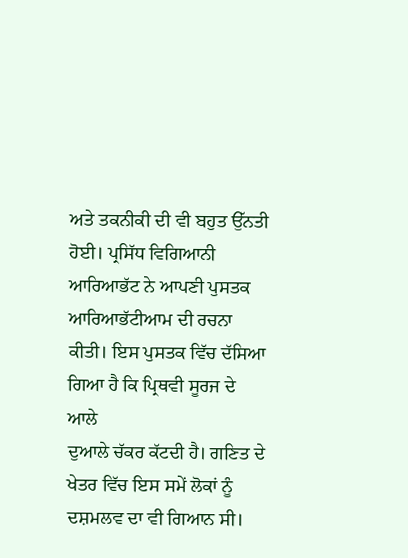ਅਤੇ ਤਕਨੀਕੀ ਦੀ ਵੀ ਬਹੁਤ ਉੱਨਤੀ ਹੋਈ। ਪ੍ਰਸਿੱਧ ਵਿਗਿਆਨੀ ਆਰਿਆਭੱਟ ਨੇ ਆਪਣੀ ਪੁਸਤਕ
ਆਰਿਆਭੱਟੀਆਮ ਦੀ ਰਚਨਾ ਕੀਤੀ। ਇਸ ਪੁਸਤਕ ਵਿੱਚ ਦੱਸਿਆ ਗਿਆ ਹੈ ਕਿ ਪ੍ਰਿਥਵੀ ਸੂਰਜ ਦੇ ਆਲੇ
ਦੁਆਲੇ ਚੱਕਰ ਕੱਟਦੀ ਹੈ। ਗਣਿਤ ਦੇ ਖੇਤਰ ਵਿੱਚ ਇਸ ਸਮੇਂ ਲੋਕਾਂ ਨੂੰ ਦਸ਼ਮਲਵ ਦਾ ਵੀ ਗਿਆਨ ਸੀ।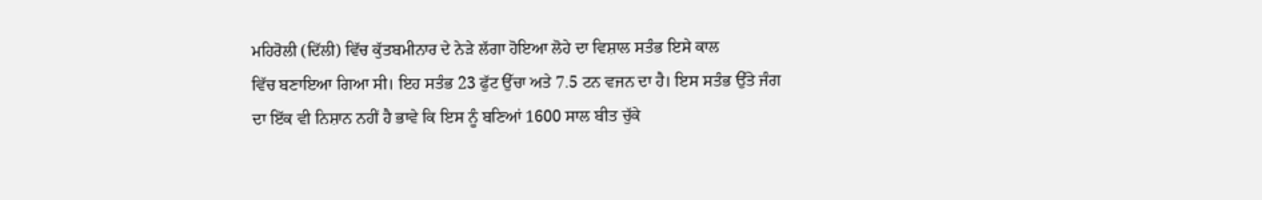ਮਹਿਰੋਲੀ (ਦਿੱਲੀ) ਵਿੱਚ ਕੁੱਤਬਮੀਨਾਰ ਦੇ ਨੇੜੇ ਲੱਗਾ ਹੋਇਆ ਲੋਹੇ ਦਾ ਵਿਸ਼ਾਲ ਸਤੰਭ ਇਸੇ ਕਾਲ
ਵਿੱਚ ਬਣਾਇਆ ਗਿਆ ਸੀ। ਇਹ ਸਤੰਭ 23 ਫੁੱਟ ਉੱਚਾ ਅਤੇ 7.5 ਟਨ ਵਜਨ ਦਾ ਹੈ। ਇਸ ਸਤੰਭ ਉੱਤੇ ਜੰਗ
ਦਾ ਇੱਕ ਵੀ ਨਿਸ਼ਾਨ ਨਹੀਂ ਹੈ ਭਾਵੇ ਕਿ ਇਸ ਨੂੰ ਬਣਿਆਂ 1600 ਸਾਲ ਬੀਤ ਚੁੱਕੇ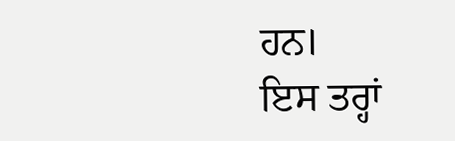ਹਨ।
ਇਸ ਤਰ੍ਹਾਂ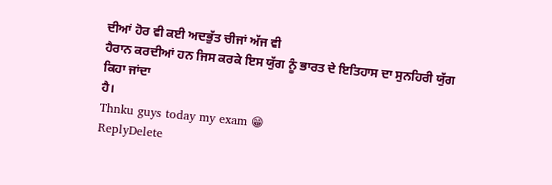ਦੀਆਂ ਹੋਰ ਵੀ ਕਈ ਅਦਭੁੱਤ ਚੀਜਾਂ ਅੱਜ ਵੀ
ਹੈਰਾਨ ਕਰਦੀਆਂ ਹਨ ਜਿਸ ਕਰਕੇ ਇਸ ਯੁੱਗ ਨੂੰ ਭਾਰਤ ਦੇ ਇਤਿਹਾਸ ਦਾ ਸੁਨਹਿਰੀ ਯੁੱਗ ਕਿਹਾ ਜਾਂਦਾ
ਹੈ।
Thnku guys today my exam 😁
ReplyDelete